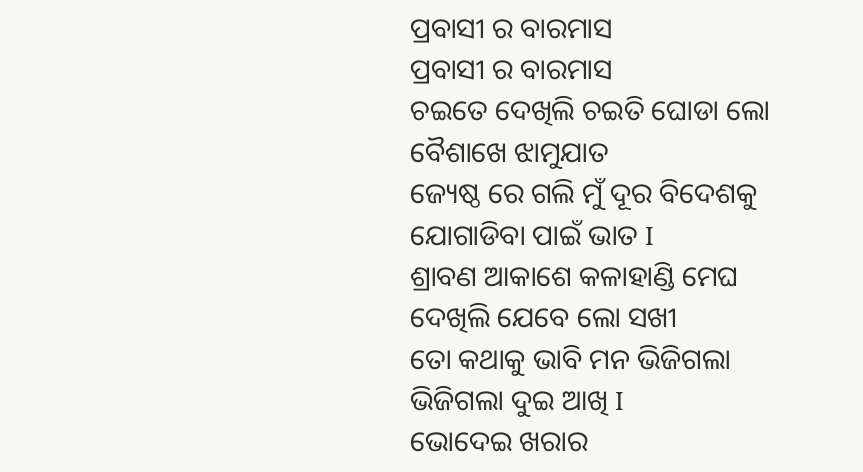ପ୍ରବାସୀ ର ବାରମାସ
ପ୍ରବାସୀ ର ବାରମାସ
ଚଇତେ ଦେଖିଲି ଚଇତି ଘୋଡା ଲୋ
ବୈଶାଖେ ଝାମୁଯାତ
ଜ୍ୟେଷ୍ଠ ରେ ଗଲି ମୁଁ ଦୂର ବିଦେଶକୁ
ଯୋଗାଡିବା ପାଇଁ ଭାତ I
ଶ୍ରାବଣ ଆକାଶେ କଳାହାଣ୍ଡି ମେଘ
ଦେଖିଲି ଯେବେ ଲୋ ସଖୀ
ତୋ କଥାକୁ ଭାବି ମନ ଭିଜିଗଲା
ଭିଜିଗଲା ଦୁଇ ଆଖି I
ଭୋଦେଇ ଖରାର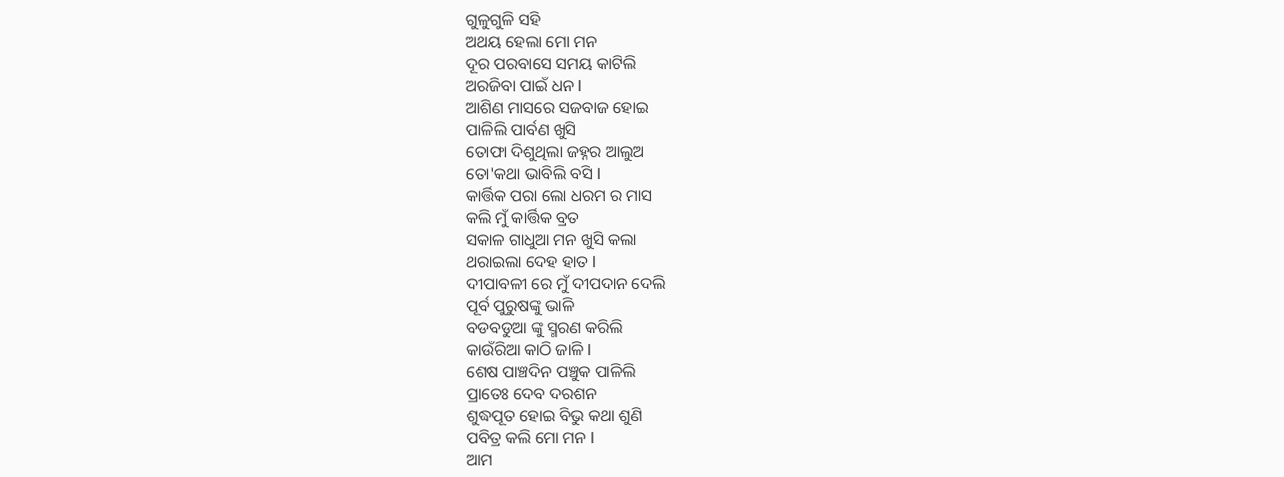ଗୁଳୁଗୁଳି ସହି
ଅଥୟ ହେଲା ମୋ ମନ
ଦୂର ପରବାସେ ସମୟ କାଟିଲି
ଅରଜିବା ପାଇଁ ଧନ I
ଆଶିଣ ମାସରେ ସଜବାଜ ହୋଇ
ପାଳିଲି ପାର୍ବଣ ଖୁସି
ତୋଫା ଦିଶୁଥିଲା ଜହ୍ନର ଆଲୁଅ
ତୋ'କଥା ଭାବିଲି ବସି I
କାର୍ତ୍ତିକ ପରା ଲୋ ଧରମ ର ମାସ
କଲି ମୁଁ କାର୍ତ୍ତିକ ବ୍ରତ
ସକାଳ ଗାଧୁଆ ମନ ଖୁସି କଲା
ଥରାଇଲା ଦେହ ହାତ I
ଦୀପାବଳୀ ରେ ମୁଁ ଦୀପଦାନ ଦେଲି
ପୂର୍ବ ପୁରୁଷଙ୍କୁ ଭାଳି
ବଡବଡୁଆ ଙ୍କୁ ସ୍ମରଣ କରିଲି
କାଉଁରିଆ କାଠି ଜାଳି I
ଶେଷ ପାଞ୍ଚଦିନ ପଞ୍ଚୁକ ପାଳିଲି
ପ୍ରାତେଃ ଦେବ ଦରଶନ
ଶୁଦ୍ଧପୂତ ହୋଇ ବିଭୁ କଥା ଶୁଣି
ପବିତ୍ର କଲି ମୋ ମନ I
ଆମ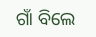ଗାଁ ବିଲେ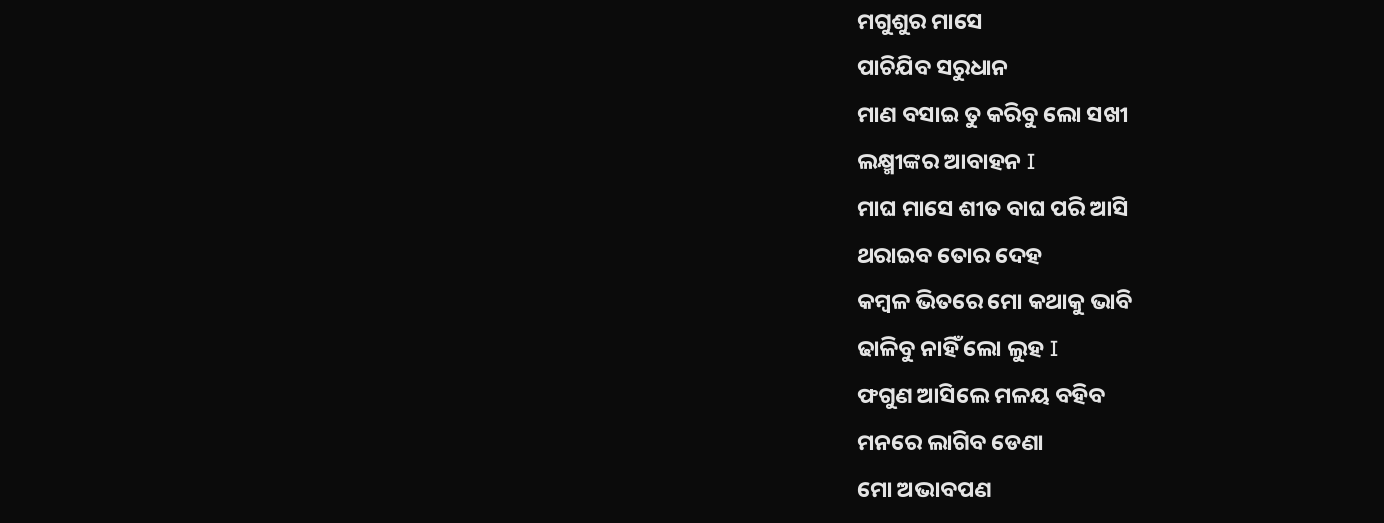ମଗୁଶୁର ମାସେ
ପାଚିଯିବ ସରୁଧାନ
ମାଣ ବସାଇ ତୁ କରିବୁ ଲୋ ସଖୀ
ଲକ୍ଷ୍ମୀଙ୍କର ଆବାହନ I
ମାଘ ମାସେ ଶୀତ ବାଘ ପରି ଆସି
ଥରାଇବ ତୋର ଦେହ
କମ୍ବଳ ଭିତରେ ମୋ କଥାକୁ ଭାବି
ଢାଳିବୁ ନାହିଁ ଲୋ ଲୁହ I
ଫଗୁଣ ଆସିଲେ ମଳୟ ବହିବ
ମନରେ ଲାଗିବ ଡେଣା
ମୋ ଅଭାବପଣ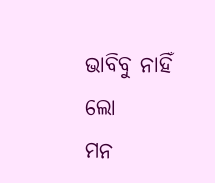ଭାବିବୁ ନାହିଁ ଲୋ
ମନ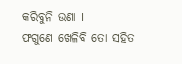କରିବୁନି ଉଣା I
ଫଗୁଣେ ଖେଳିବି ତୋ ସହିତ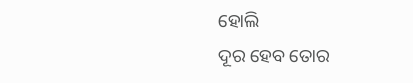ହୋଲି
ଦୂର ହେବ ତୋର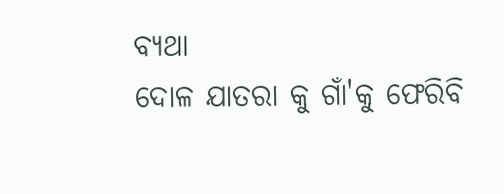ବ୍ୟଥା
ଦୋଳ ଯାତରା କୁ ଗାଁ'କୁ ଫେରିବି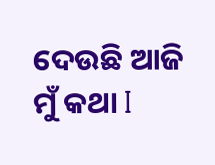ଦେଉଛି ଆଜି ମୁଁ କଥା I